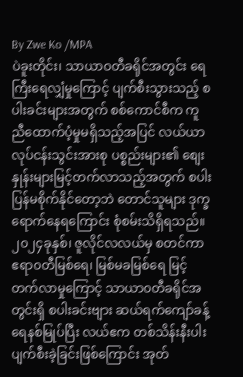By Zwe Ko /MPA
ပဲခူးတိုင်း၊ သာယာဝတီခရိုင်အတွင်း ရေကြီးရေလျှံမှုကြောင့် ပျက်စီးသွားသည့် စပါးခင်းများအတွက် စစ်ကောင်စီက ကူညီထောက်ပံ့မှုမရှိသည့်အပြင် လယ်ယာလုပ်ငန်းသွင်းအားစု ပစ္စည်းများ၏ စျေးနှုန်းများမြင့်တက်လာသည့်အတွက် စပါးပြန်မစိုက်နိုင်တော့ဘဲ တောင်သူများ ဒုက္ခရောက်နေရကြောင်း စုံစမ်းသိရှိရသည်။
၂၀၂၄ခုနှစ်၊ ဇူလိုင်လလယ်မှ စတင်ကာ ဧရာ၀တီမြစ်ရေ၊ မြစ်မခမြစ်ရေ မြင့်တက်လာမှုကြောင့် သာယာ၀တီခရိုင်အတွင်းရှိ စပါးခင်းဗျား ဆယ်ရက်ကျော်ခန့် ရေနစ်မြုပ်ပြီး လယ်ဧက တစ်သိန်းနီးပါး ပျက်စီးခဲ့ခြင်းဖြစ်ကြောင်း အုတ်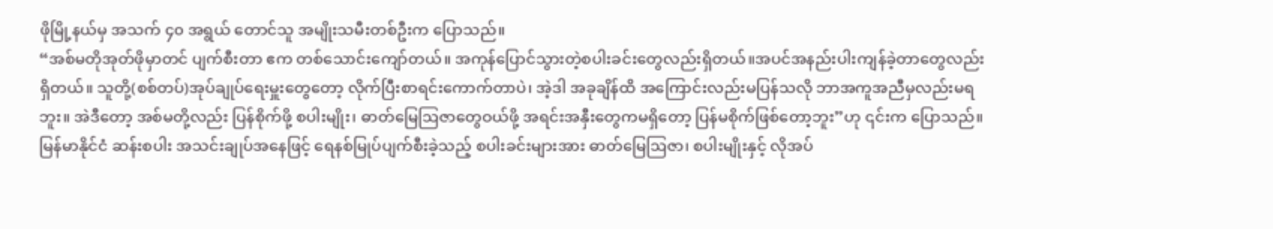ဖိုမြို့နယ်မှ အသက် ၄၀ အရွယ် တောင်သူ အမျိုးသမီးတစ်ဦးက ပြောသည်။
“အစ်မတိုအုတ်ဖိုမှာတင် ပျက်စီးတာ ဧက တစ်သောင်းကျော်တယ်။ အကုန်ပြောင်သွားတဲ့စပါးခင်းတွေလည်းရှိတယ်။အပင်အနည်းပါးကျန်ခဲ့တာတွေလည်းရှိတယ်။ သူတို့(စစ်တပ်)အုပ်ချုပ်ရေးမှူးတွေတော့ လိုက်ပြီးစာရင်းကောက်တာပဲ၊ အဲ့ဒါ အခုချိန်ထိ အကြောင်းလည်းမပြန်သလို ဘာအကူအညီမှလည်းမရဘူး။ အဲဒီတော့ အစ်မတို့လည်း ပြန်စိုက်ဖို့ စပါးမျိုး၊ ဓာတ်မြေဩဇာတွေဝယ်ဖို့ အရင်းအနှီးတွေကမရှိတော့ ပြန်မစိုက်ဖြစ်တော့ဘူး”ဟု ၎င်းက ပြောသည်။
မြန်မာနိုင်ငံ ဆန်းစပါး အသင်းချုပ်အနေဖြင့် ရေနစ်မြုပ်ပျက်စီးခဲ့သည့် စပါးခင်းများအား ဓာတ်မြေဩဇာ၊ စပါးမျိုးနှင့် လိုအပ်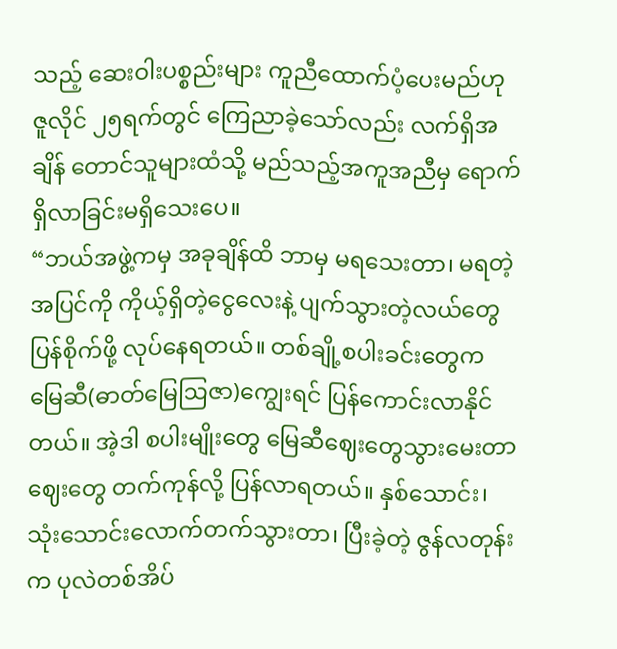သည့် ဆေးဝါးပစ္စည်းများ ကူညီထောက်ပံ့ပေးမည်ဟု ဇူလိုင် ၂၅ရက်တွင် ကြေညာခဲ့သော်လည်း လက်ရှိအချိန် တောင်သူများထံသို့ မည်သည့်အကူအညီမှ ရောက်ရှိလာခြင်းမရှိသေးပေ။
“ဘယ်အဖွဲ့ကမှ အခုချိန်ထိ ဘာမှ မရသေးတာ၊ မရတဲ့ အပြင်ကို ကိုယ့်ရှိတဲ့ငွေလေးနဲ့ ပျက်သွားတဲ့လယ်တွေပြန်စိုက်ဖို့ လုပ်နေရတယ်။ တစ်ချို့စပါးခင်းတွေက မြေဆီ(ဓာတ်မြေဩဇာ)ကျွေးရင် ပြန်ကောင်းလာနိုင်တယ်။ အဲ့ဒါ စပါးမျိုးတွေ မြေဆီဈေးတွေသွားမေးတာ ဈေးတွေ တက်ကုန်လို့ ပြန်လာရတယ်။ နှစ်သောင်း၊ သုံးသောင်းလောက်တက်သွားတာ၊ ပြီးခဲ့တဲ့ ဇွန်လတုန်းက ပုလဲတစ်အိပ်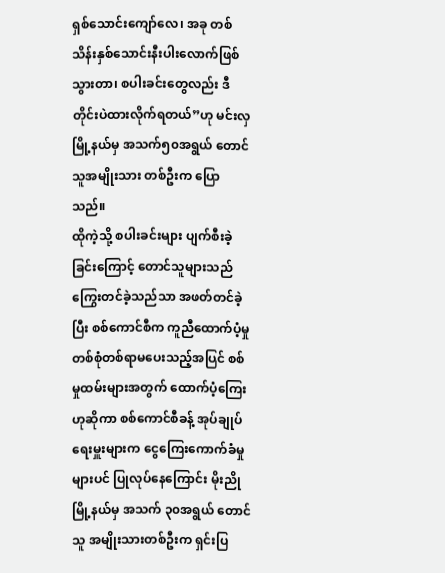ရှစ်သောင်းကျော်လေ၊ အခု တစ်သိန်းနှစ်သောင်းနီးပါးလောက်ဖြစ်သွားတာ၊ စပါးခင်းတွေလည်း ဒီတိုင်းပဲထားလိုက်ရတယ်”ဟု မင်းလှ မြို့နယ်မှ အသက်၅၀အရွယ် တောင်သူအမျိုးသား တစ်ဦးက ပြောသည်။
ထိုကဲ့သို့ စပါးခင်းများ ပျက်စီးခဲ့ခြင်းကြောင့် တောင်သူများသည် ကြွေးတင်ခဲ့သည်သာ အဖတ်တင်ခဲ့ပြီး စစ်ကောင်စီက ကူညီထောက်ပံ့မှု တစ်စုံတစ်ရာမပေးသည့်အပြင် စစ်မှုထမ်းများအတွက် ထောက်ပံ့ကြေးဟုဆိုကာ စစ်ကောင်စီခန့် အုပ်ချုပ်ရေးမှူးများက ငွေကြေးကောက်ခံမှုများပင် ပြုလုပ်နေကြောင်း မိုးညိုမြို့နယ်မှ အသက် ၃၀အရွယ် တောင်သူ အမျိုးသားတစ်ဦးက ရှင်းပြ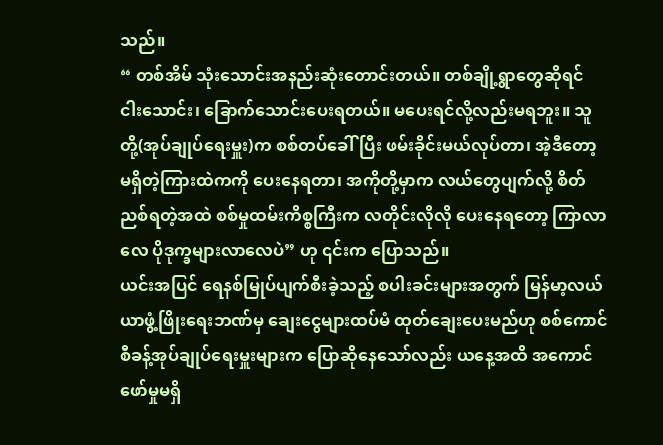သည်။
“ တစ်အိမ် သုံးသောင်းအနည်းဆုံးတောင်းတယ်။ တစ်ချို့ရွာတွေဆိုရင် ငါးသောင်း၊ ခြောက်သောင်းပေးရတယ်။ မပေးရင်လို့လည်းမရဘူး။ သူတို့(အုပ်ချုပ်ရေးမှူး)က စစ်တပ်ခေါ်ပြီး ဖမ်းခိုင်းမယ်လုပ်တာ၊ အဲ့ဒီတော့ မရှိတဲ့ကြားထဲကကို ပေးနေရတာ၊ အကိုတို့မှာက လယ်တွေပျက်လို့ စိတ်ညစ်ရတဲ့အထဲ စစ်မှုထမ်းကိစ္စကြီးက လတိုင်းလိုလို ပေးနေရတော့ ကြာလာလေ ပိုဒုက္ခများလာလေပဲ” ဟု ၎င်းက ပြောသည်။
ယင်းအပြင် ရေနစ်မြုပ်ပျက်စီးခဲ့သည့် စပါးခင်းများအတွက် မြန်မာ့လယ်ယာဖွံ့ဖြိုးရေးဘဏ်မှ ချေးငွေများထပ်မံ ထုတ်ချေးပေးမည်ဟု စစ်ကောင်စီခန့်အုပ်ချုပ်ရေးမှူးများက ပြောဆိုနေသော်လည်း ယနေ့အထိ အကောင်ဖော်မှုမရှိ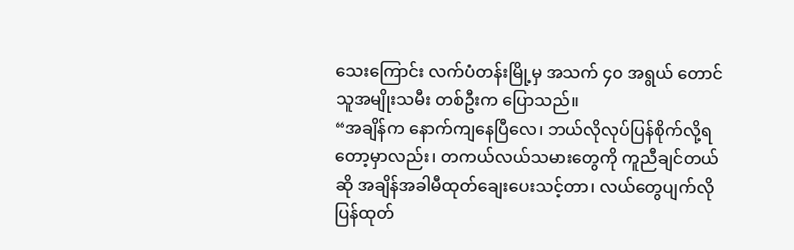သေးကြောင်း လက်ပံတန်းမြို့မှ အသက် ၄၀ အရွယ် တောင်သူအမျိုးသမီး တစ်ဦးက ပြောသည်။
“အချိန်က နောက်ကျနေပြီလေ၊ ဘယ်လိုလုပ်ပြန်စိုက်လို့ရတော့မှာလည်း၊ တကယ်လယ်သမားတွေကို ကူညီချင်တယ်ဆို အချိန်အခါမီထုတ်ချေးပေးသင့်တာ၊ လယ်တွေပျက်လိုပြန်ထုတ်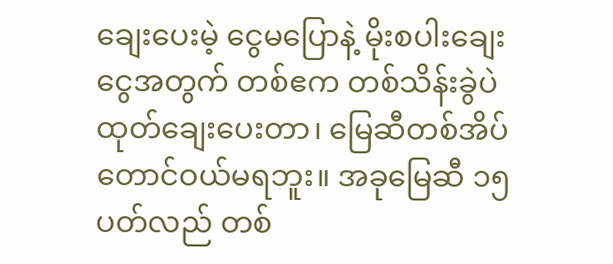ချေးပေးမဲ့ ငွေမပြောနဲ့ မိုးစပါးချေးငွေအတွက် တစ်ဧက တစ်သိန်းခွဲပဲထုတ်ချေးပေးတာ၊ မြေဆီတစ်အိပ်တောင်ဝယ်မရဘူး။ အခုမြေဆီ ၁၅ပတ်လည် တစ်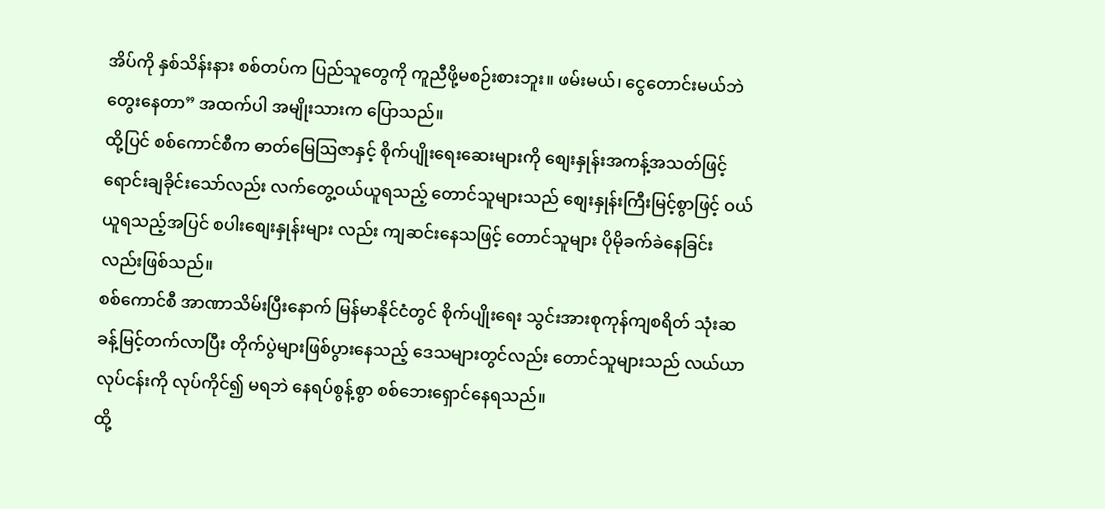အိပ်ကို နှစ်သိန်းနား စစ်တပ်က ပြည်သူတွေကို ကူညီဖို့မစဉ်းစားဘူး။ ဖမ်းမယ်၊ ငွေတောင်းမယ်ဘဲ တွေးနေတာ” အထက်ပါ အမျိုးသားက ပြောသည်။
ထို့ပြင် စစ်ကောင်စီက ဓာတ်မြေဩဇာနှင့် စိုက်ပျိုးရေးဆေးများကို စျေးနှုန်းအကန့်အသတ်ဖြင့် ရောင်းချခိုင်းသော်လည်း လက်တွေ့ဝယ်ယူရသည့် တောင်သူများသည် စျေးနှုန်းကြီးမြင့်စွာဖြင့် ဝယ်ယူရသည့်အပြင် စပါးစျေးနှုန်းများ လည်း ကျဆင်းနေသဖြင့် တောင်သူများ ပိုမိုခက်ခဲနေခြင်းလည်းဖြစ်သည်။
စစ်ကောင်စီ အာဏာသိမ်းပြီးနောက် မြန်မာနိုင်ငံတွင် စိုက်ပျိုးရေး သွင်းအားစုကုန်ကျစရိတ် သုံးဆခန့်မြင့်တက်လာပြီး တိုက်ပွဲများဖြစ်ပွားနေသည့် ဒေသများတွင်လည်း တောင်သူများသည် လယ်ယာလုပ်ငန်းကို လုပ်ကိုင်၍ မရဘဲ နေရပ်စွန့်စွာ စစ်ဘေးရှောင်နေရသည်။
ထို့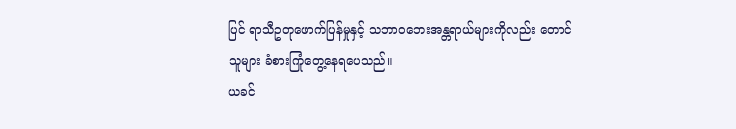ပြင် ရာသီဥတုဖောက်ပြန်မှုနှင့် သဘာ၀ဘေးအန္တရာယ်များကိုလည်း တောင်သူများ ခံစားကြုံတွေ့နေရပေသည်။
ယခင်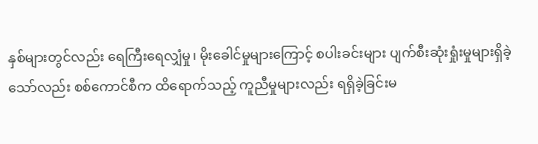နှစ်များတွင်လည်း ရေကြီးရေလျှံမှု၊ မိုးခေါင်မှုများကြောင့် စပါးခင်းများ ပျက်စီးဆုံးရှုံးမှုများရှိခဲ့သော်လည်း စစ်ကောင်စီက ထိရောက်သည့် ကူညီမှုများလည်း ရရှိခဲ့ခြင်းမ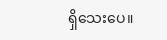ရှိသေးပေ။